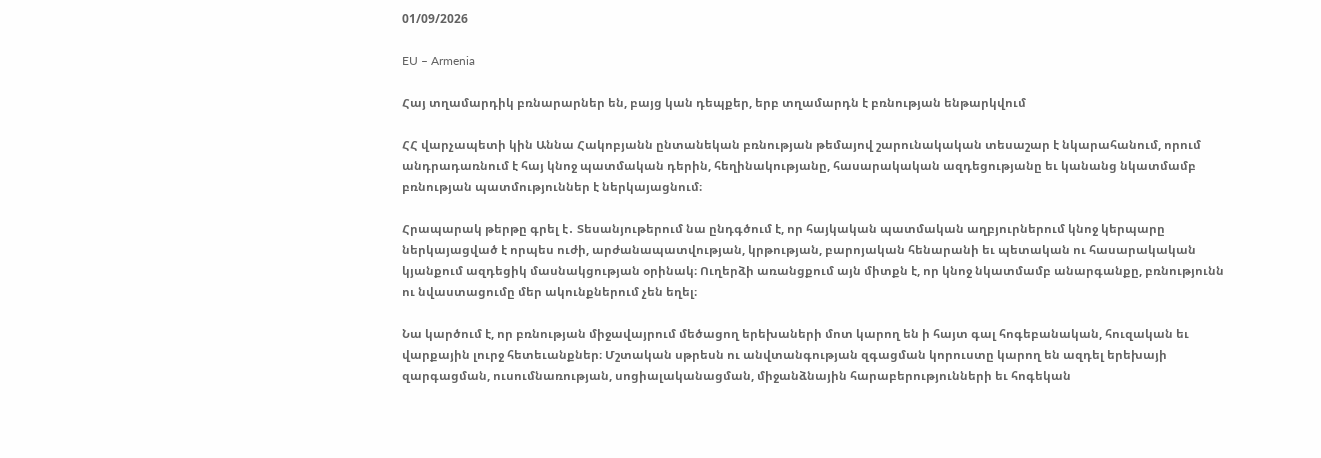01/09/2026

EU – Armenia

Հայ տղամարդիկ բռնարարներ են, բայց կան դեպքեր, երբ տղամարդն է բռնության ենթարկվում

ՀՀ վարչապետի կին Աննա Հակոբյանն ընտանեկան բռնության թեմայով շարունակական տեսաշար է նկարահանում, որում անդրադառնում է հայ կնոջ պատմական դերին, հեղինակությանը, հասարակական ազդեցությանը եւ կանանց նկատմամբ բռնության պատմություններ է ներկայացնում։

Հրապարակ թերթը գրել է․ Տեսանյութերում նա ընդգծում է, որ հայկական պատմական աղբյուրներում կնոջ կերպարը ներկայացված է որպես ուժի, արժանապատվության, կրթության, բարոյական հենարանի եւ պետական ու հասարակական կյանքում ազդեցիկ մասնակցության օրինակ։ Ուղերձի առանցքում այն միտքն է, որ կնոջ նկատմամբ անարգանքը, բռնությունն ու նվաստացումը մեր ակունքներում չեն եղել։

Նա կարծում է, որ բռնության միջավայրում մեծացող երեխաների մոտ կարող են ի հայտ գալ հոգեբանական, հուզական եւ վարքային լուրջ հետեւանքներ։ Մշտական սթրեսն ու անվտանգության զգացման կորուստը կարող են ազդել երեխայի զարգացման, ուսումնառության, սոցիալականացման, միջանձնային հարաբերությունների եւ հոգեկան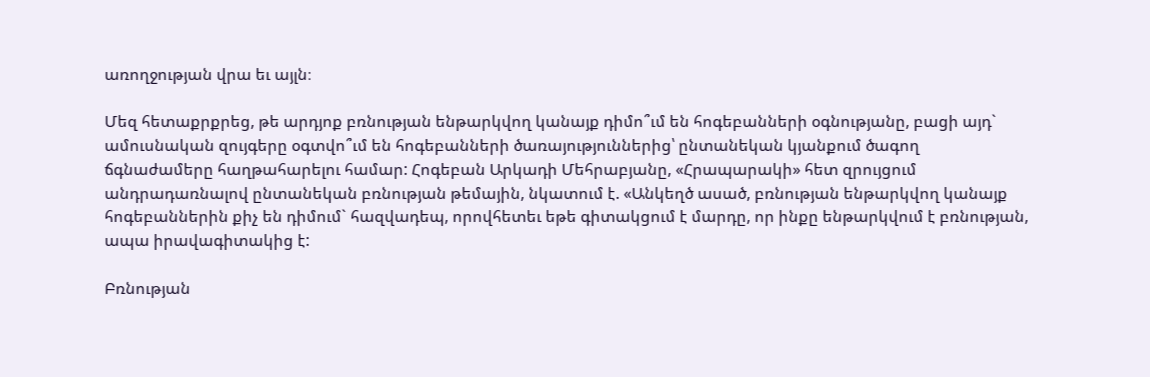առողջության վրա եւ այլն։

Մեզ հետաքրքրեց, թե արդյոք բռնության ենթարկվող կանայք դիմո՞ւմ են հոգեբանների օգնությանը, բացի այդ` ամուսնական զույգերը օգտվո՞ւմ են հոգեբանների ծառայություններից՝ ընտանեկան կյանքում ծագող ճգնաժամերը հաղթահարելու համար: Հոգեբան Արկադի Մեհրաբյանը, «Հրապարակի» հետ զրույցում անդրադառնալով ընտանեկան բռնության թեմային, նկատում է. «Անկեղծ ասած, բռնության ենթարկվող կանայք հոգեբաններին քիչ են դիմում` հազվադեպ, որովհետեւ եթե գիտակցում է մարդը, որ ինքը ենթարկվում է բռնության, ապա իրավագիտակից է:

Բռնության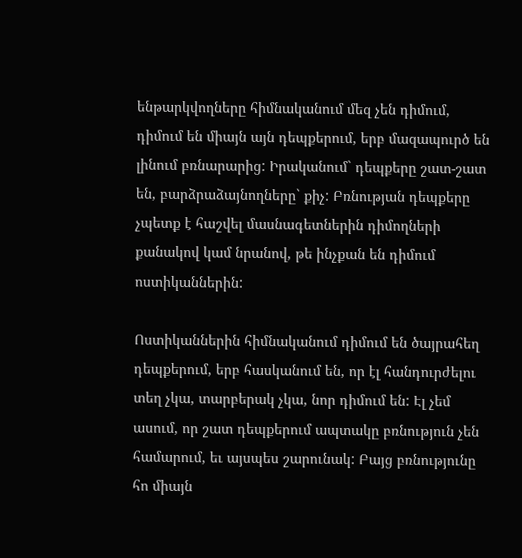ենթարկվողները հիմնականում մեզ չեն դիմում, դիմում են միայն այն դեպքերում, երբ մազապուրծ են լինում բռնարարից: Իրականում` դեպքերը շատ-շատ են, բարձրաձայնողները` քիչ: Բռնության դեպքերը չպետք է հաշվել մասնագետներին դիմողների քանակով կամ նրանով, թե ինչքան են դիմում ոստիկաններին:

Ոստիկաններին հիմնականում դիմում են ծայրահեղ դեպքերում, երբ հասկանում են, որ էլ հանդուրժելու տեղ չկա, տարբերակ չկա, նոր դիմում են: Էլ չեմ ասում, որ շատ դեպքերում ապտակը բռնություն չեն համարում, եւ այսպես շարունակ: Բայց բռնությունը հո միայն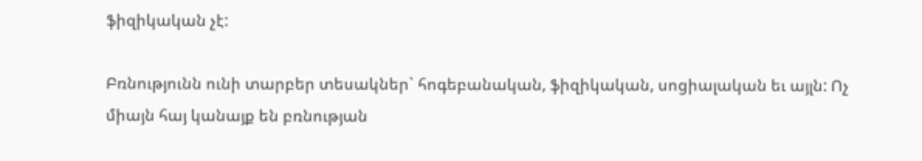ֆիզիկական չէ:

Բռնությունն ունի տարբեր տեսակներ` հոգեբանական, ֆիզիկական, սոցիալական եւ այլն: Ոչ միայն հայ կանայք են բռնության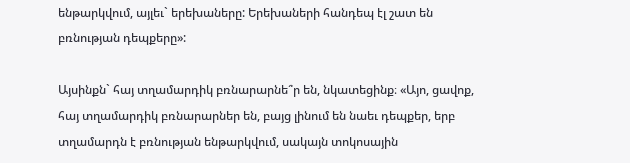ենթարկվում, այլեւ` երեխաները: Երեխաների հանդեպ էլ շատ են բռնության դեպքերը»:

Այսինքն` հայ տղամարդիկ բռնարարնե՞ր են, նկատեցինք։ «Այո, ցավոք, հայ տղամարդիկ բռնարարներ են, բայց լինում են նաեւ դեպքեր, երբ տղամարդն է բռնության ենթարկվում, սակայն տոկոսային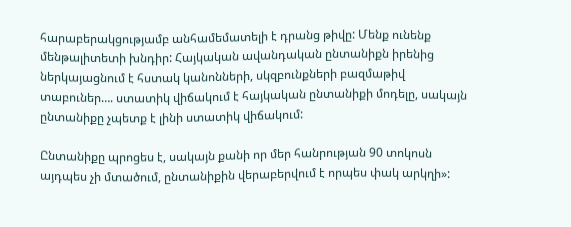հարաբերակցությամբ անհամեմատելի է դրանց թիվը: Մենք ունենք մենթալիտետի խնդիր: Հայկական ավանդական ընտանիքն իրենից ներկայացնում է հստակ կանոնների, սկզբունքների բազմաթիվ տաբուներ…. ստատիկ վիճակում է հայկական ընտանիքի մոդելը, սակայն ընտանիքը չպետք է լինի ստատիկ վիճակում:

Ընտանիքը պրոցես է, սակայն քանի որ մեր հանրության 90 տոկոսն այդպես չի մտածում, ընտանիքին վերաբերվում է որպես փակ արկղի»: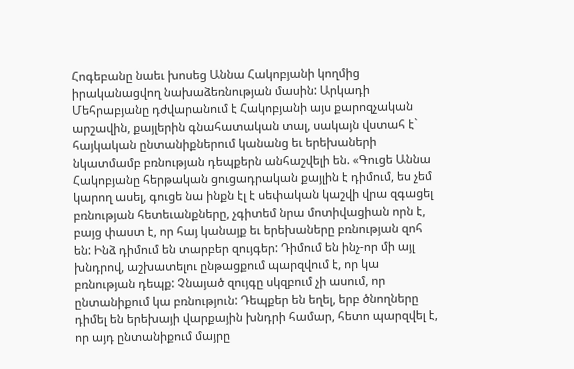Հոգեբանը նաեւ խոսեց Աննա Հակոբյանի կողմից իրականացվող նախաձեռնության մասին: Արկադի Մեհրաբյանը դժվարանում է Հակոբյանի այս քարոզչական արշավին, քայլերին գնահատական տալ, սակայն վստահ է` հայկական ընտանիքներում կանանց եւ երեխաների նկատմամբ բռնության դեպքերն անհաշվելի են. «Գուցե Աննա Հակոբյանը հերթական ցուցադրական քայլին է դիմում, ես չեմ կարող ասել, գուցե նա ինքն էլ է սեփական կաշվի վրա զգացել բռնության հետեւանքները, չգիտեմ նրա մոտիվացիան որն է, բայց փաստ է, որ հայ կանայք եւ երեխաները բռնության զոհ են: Ինձ դիմում են տարբեր զույգեր: Դիմում են ինչ-որ մի այլ խնդրով, աշխատելու ընթացքում պարզվում է, որ կա բռնության դեպք: Չնայած զույգը սկզբում չի ասում, որ ընտանիքում կա բռնություն: Դեպքեր են եղել, երբ ծնողները դիմել են երեխայի վարքային խնդրի համար, հետո պարզվել է, որ այդ ընտանիքում մայրը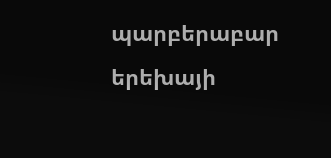պարբերաբար երեխայի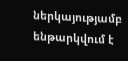ներկայությամբ ենթարկվում է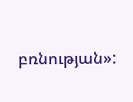բռնության»: